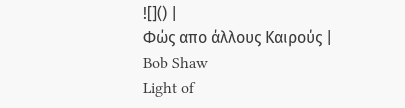![]() |
Φώς απο άλλους Καιρούς |
Bob Shaw
Light of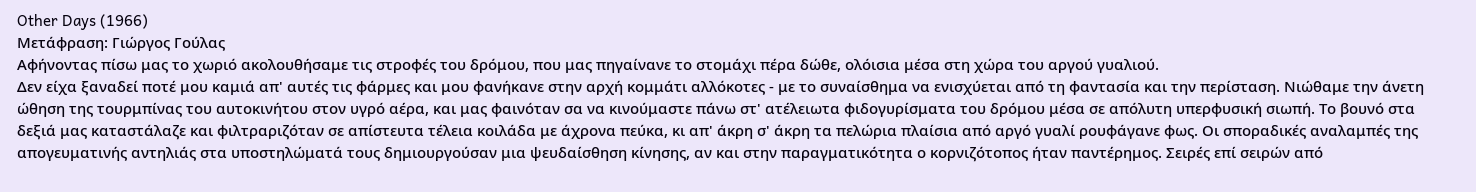Other Days (1966)
Μετάφραση: Γιώργος Γούλας
Aφήνοντας πίσω μας το χωριό ακολουθήσαμε τις στροφές του δρόμου, που μας πηγαίνανε το στομάχι πέρα δώθε, ολόισια μέσα στη χώρα του αργού γυαλιού.
Δεν είχα ξαναδεί ποτέ μου καμιά απ' αυτές τις φάρμες και μου φανήκανε στην αρχή κομμάτι αλλόκοτες - με το συναίσθημα να ενισχύεται από τη φαντασία και την περίσταση. Νιώθαμε την άνετη ώθηση της τουρμπίνας του αυτοκινήτου στον υγρό αέρα, και μας φαινόταν σα να κινούμαστε πάνω στ' ατέλειωτα φιδογυρίσματα του δρόμου μέσα σε απόλυτη υπερφυσική σιωπή. Το βουνό στα δεξιά μας καταστάλαζε και φιλτραριζόταν σε απίστευτα τέλεια κοιλάδα με άχρονα πεύκα, κι απ' άκρη σ' άκρη τα πελώρια πλαίσια από αργό γυαλί ρουφάγανε φως. Οι σποραδικές αναλαμπές της απογευματινής αντηλιάς στα υποστηλώματά τους δημιουργούσαν μια ψευδαίσθηση κίνησης, αν και στην παραγματικότητα ο κορνιζότοπος ήταν παντέρημος. Σειρές επί σειρών από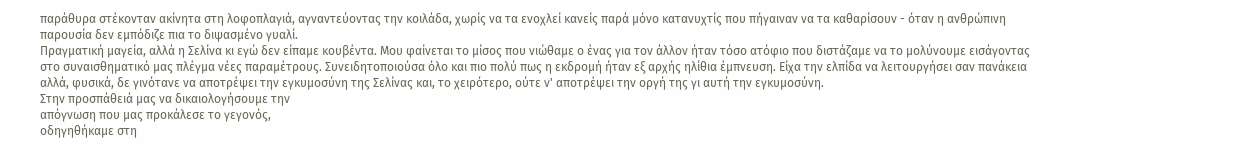παράθυρα στέκονταν ακίνητα στη λοφοπλαγιά, αγναντεύοντας την κοιλάδα, χωρίς να τα ενοχλεί κανείς παρά μόνο κατανυχτίς που πήγαιναν να τα καθαρίσουν - όταν η ανθρώπινη παρουσία δεν εμπόδιζε πια το διψασμένο γυαλί.
Πραγματική μαγεία, αλλά η Σελίνα κι εγώ δεν είπαμε κουβέντα. Μου φαίνεται το μίσος που νιώθαμε ο ένας για τον άλλον ήταν τόσο ατόφιο που διστάζαμε να το μολύνουμε εισάγοντας στο συναισθηματικό μας πλέγμα νέες παραμέτρους. Συνειδητοποιούσα όλο και πιο πολύ πως η εκδρομή ήταν εξ αρχής ηλίθια έμπνευση. Είχα την ελπίδα να λειτουργήσει σαν πανάκεια αλλά, φυσικά, δε γινότανε να αποτρέψει την εγκυμοσύνη της Σελίνας και, το χειρότερο, ούτε ν' αποτρέψει την οργή της γι αυτή την εγκυμοσύνη.
Στην προσπάθειά μας να δικαιολογήσουμε την
απόγνωση που μας προκάλεσε το γεγονός,
οδηγηθήκαμε στη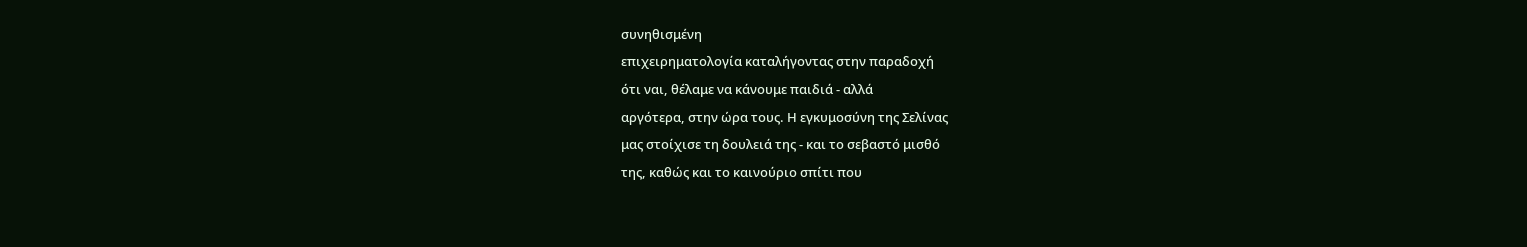συνηθισμένη
επιχειρηματολογία καταλήγοντας στην παραδοχή
ότι ναι, θέλαμε να κάνουμε παιδιά - αλλά
αργότερα, στην ώρα τους. Η εγκυμοσύνη της Σελίνας
μας στοίχισε τη δουλειά της - και το σεβαστό μισθό
της, καθώς και το καινούριο σπίτι που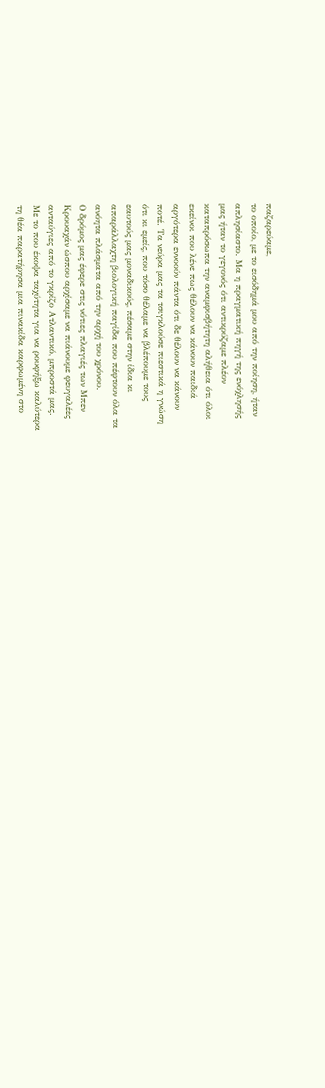παζαρεύαμε,
το οποίο, με το εισόδημά μου από την ποίηση, ήταν
απλησίαστο. Μα η πραγματική πηγή της ενόχλησής
μας ήταν το γεγονός ότι αντικρύζαμε πλέον
καταπρόσωπα την αναμφισβήτητη αλήθεια ότι όλοι
εκείνοι που λένε πως θέλουν να κάνουν παιδιά
αργότερα εννοούν πάντα ότι δε θέλουν να κάνουν
ποτέ. Τα νεύρα μας τα τσιγκλούσε πιεστικά η γνώση
ότι κι εμείς, που τόσο θέλαμε να βλέπουμε τους
εαυτούς μας μοναδικούς, πέσαμε στην ίδια κι
απαράλλαχτη βιολογική παγίδα που πέφτουν όλα τα
ανόητα πλάσματα από την αρχή του χρόνου.
Ο δρόμος μας έφερε στις νότιες πλαγιές των Μπεν
Κρουαχάν ώσπου αρχίσαμε να πιάνουμε φευγαλέες
ανταύγιες από το γκρίζο Ατλαντικό, μπροστά μας.
Με το που έκοψα ταχύτητα για να ρουφήξω καλύτερα
τη θέα παρατήρησα μια πινακίδα καρφωμένη στο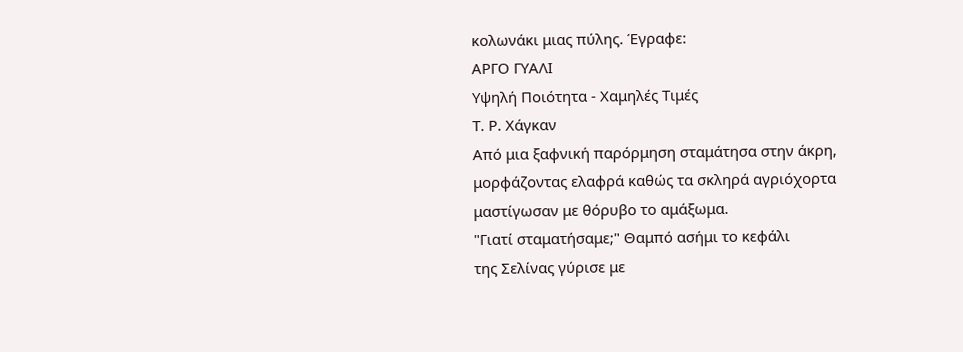κολωνάκι μιας πύλης. Έγραφε:
ΑΡΓΟ ΓΥΑΛΙ
Υψηλή Ποιότητα - Χαμηλές Τιμές
Τ. Ρ. Χάγκαν
Από μια ξαφνική παρόρμηση σταμάτησα στην άκρη,
μορφάζοντας ελαφρά καθώς τα σκληρά αγριόχορτα
μαστίγωσαν με θόρυβο το αμάξωμα.
"Γιατί σταματήσαμε;" Θαμπό ασήμι το κεφάλι
της Σελίνας γύρισε με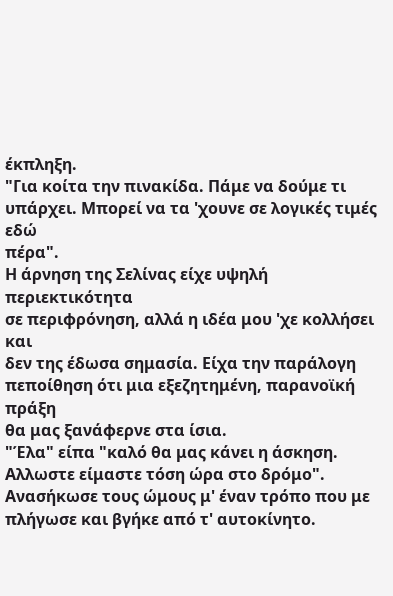έκπληξη.
"Για κοίτα την πινακίδα. Πάμε να δούμε τι
υπάρχει. Μπορεί να τα 'χουνε σε λογικές τιμές εδώ
πέρα".
Η άρνηση της Σελίνας είχε υψηλή περιεκτικότητα
σε περιφρόνηση, αλλά η ιδέα μου 'χε κολλήσει και
δεν της έδωσα σημασία. Είχα την παράλογη
πεποίθηση ότι μια εξεζητημένη, παρανοϊκή πράξη
θα μας ξανάφερνε στα ίσια.
"Έλα" είπα "καλό θα μας κάνει η άσκηση.
Αλλωστε είμαστε τόση ώρα στο δρόμο".
Ανασήκωσε τους ώμους μ' έναν τρόπο που με πλήγωσε και βγήκε από τ' αυτοκίνητο.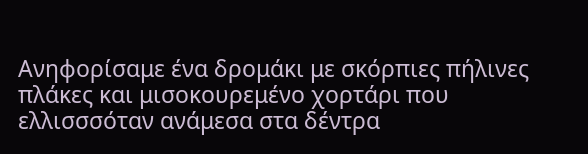Ανηφορίσαμε ένα δρομάκι με σκόρπιες πήλινες πλάκες και μισοκουρεμένο χορτάρι που ελλισσσόταν ανάμεσα στα δέντρα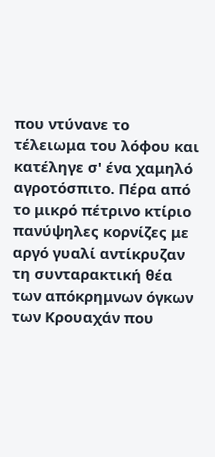που ντύνανε το τέλειωμα του λόφου και κατέληγε σ' ένα χαμηλό αγροτόσπιτο. Πέρα από το μικρό πέτρινο κτίριο πανύψηλες κορνίζες με αργό γυαλί αντίκρυζαν τη συνταρακτική θέα των απόκρημνων όγκων των Κρουαχάν που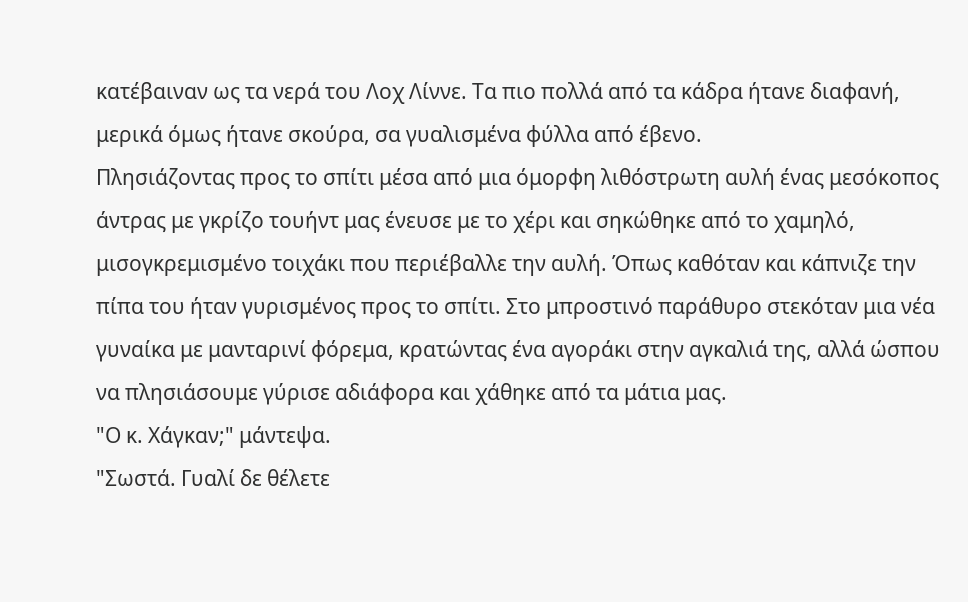κατέβαιναν ως τα νερά του Λοχ Λίννε. Τα πιο πολλά από τα κάδρα ήτανε διαφανή, μερικά όμως ήτανε σκούρα, σα γυαλισμένα φύλλα από έβενο.
Πλησιάζοντας προς το σπίτι μέσα από μια όμορφη λιθόστρωτη αυλή ένας μεσόκοπος άντρας με γκρίζο τουήντ μας ένευσε με το χέρι και σηκώθηκε από το χαμηλό, μισογκρεμισμένο τοιχάκι που περιέβαλλε την αυλή. Όπως καθόταν και κάπνιζε την πίπα του ήταν γυρισμένος προς το σπίτι. Στο μπροστινό παράθυρο στεκόταν μια νέα γυναίκα με μανταρινί φόρεμα, κρατώντας ένα αγοράκι στην αγκαλιά της, αλλά ώσπου να πλησιάσουμε γύρισε αδιάφορα και χάθηκε από τα μάτια μας.
"Ο κ. Χάγκαν;" μάντεψα.
"Σωστά. Γυαλί δε θέλετε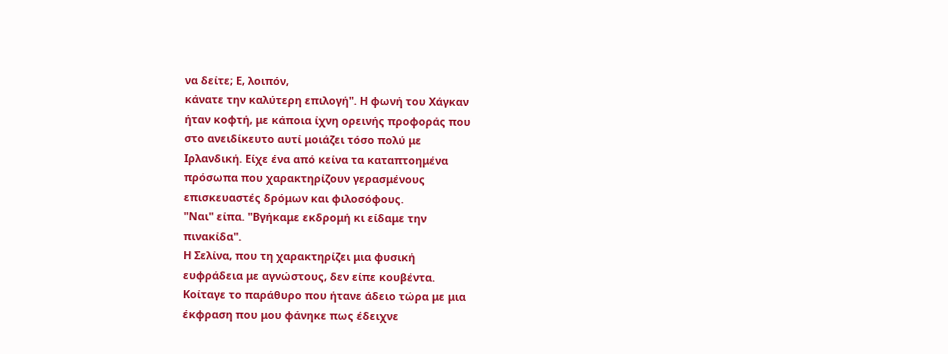να δείτε; Ε, λοιπόν,
κάνατε την καλύτερη επιλογή". Η φωνή του Χάγκαν
ήταν κοφτή, με κάποια ίχνη ορεινής προφοράς που
στο ανειδίκευτο αυτί μοιάζει τόσο πολύ με
Ιρλανδική. Είχε ένα από κείνα τα καταπτοημένα
πρόσωπα που χαρακτηρίζουν γερασμένους
επισκευαστές δρόμων και φιλοσόφους.
"Ναι" είπα. "Βγήκαμε εκδρομή κι είδαμε την
πινακίδα".
Η Σελίνα, που τη χαρακτηρίζει μια φυσική
ευφράδεια με αγνώστους, δεν είπε κουβέντα.
Κοίταγε το παράθυρο που ήτανε άδειο τώρα με μια
έκφραση που μου φάνηκε πως έδειχνε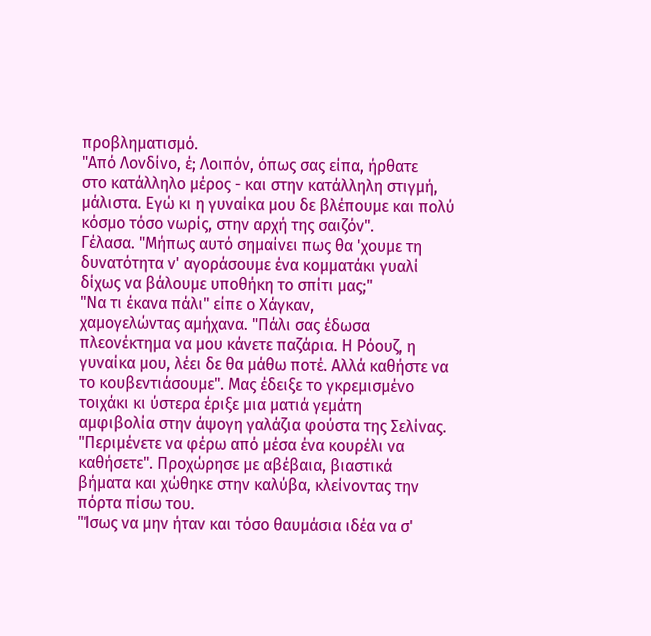προβληματισμό.
"Από Λονδίνο, έ; Λοιπόν, όπως σας είπα, ήρθατε
στο κατάλληλο μέρος - και στην κατάλληλη στιγμή,
μάλιστα. Εγώ κι η γυναίκα μου δε βλέπουμε και πολύ
κόσμο τόσο νωρίς, στην αρχή της σαιζόν".
Γέλασα. "Μήπως αυτό σημαίνει πως θα 'χουμε τη
δυνατότητα ν' αγοράσουμε ένα κομματάκι γυαλί
δίχως να βάλουμε υποθήκη το σπίτι μας;"
"Να τι έκανα πάλι" είπε ο Χάγκαν,
χαμογελώντας αμήχανα. "Πάλι σας έδωσα
πλεονέκτημα να μου κάνετε παζάρια. Η Ρόουζ, η
γυναίκα μου, λέει δε θα μάθω ποτέ. Αλλά καθήστε να
το κουβεντιάσουμε". Μας έδειξε το γκρεμισμένο
τοιχάκι κι ύστερα έριξε μια ματιά γεμάτη
αμφιβολία στην άψογη γαλάζια φούστα της Σελίνας.
"Περιμένετε να φέρω από μέσα ένα κουρέλι να
καθήσετε". Προχώρησε με αβέβαια, βιαστικά
βήματα και χώθηκε στην καλύβα, κλείνοντας την
πόρτα πίσω του.
"Ίσως να μην ήταν και τόσο θαυμάσια ιδέα να σ'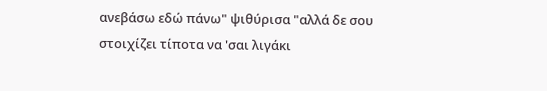ανεβάσω εδώ πάνω" ψιθύρισα "αλλά δε σου
στοιχίζει τίποτα να 'σαι λιγάκι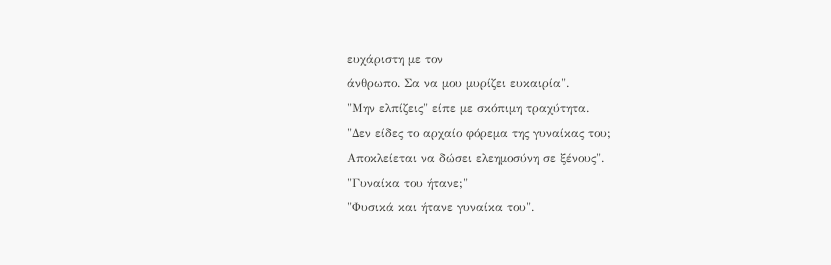ευχάριστη με τον
άνθρωπο. Σα να μου μυρίζει ευκαιρία".
"Μην ελπίζεις" είπε με σκόπιμη τραχύτητα.
"Δεν είδες το αρχαίο φόρεμα της γυναίκας του;
Αποκλείεται να δώσει ελεημοσύνη σε ξένους".
"Γυναίκα του ήτανε;"
"Φυσικά και ήτανε γυναίκα του".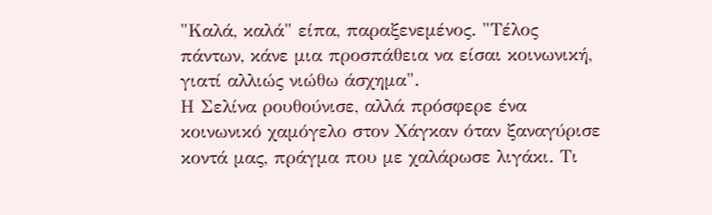"Καλά, καλά" είπα, παραξενεμένος. "Τέλος
πάντων, κάνε μια προσπάθεια να είσαι κοινωνική,
γιατί αλλιώς νιώθω άσχημα".
Η Σελίνα ρουθούνισε, αλλά πρόσφερε ένα
κοινωνικό χαμόγελο στον Χάγκαν όταν ξαναγύρισε
κοντά μας, πράγμα που με χαλάρωσε λιγάκι. Τι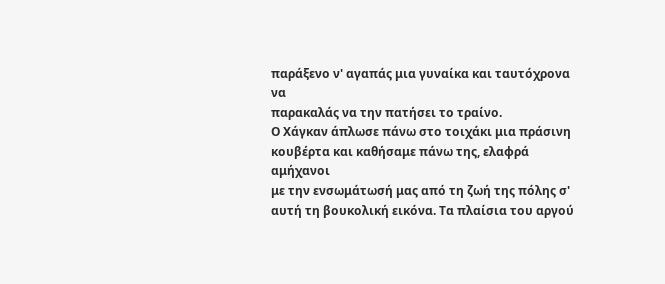παράξενο ν' αγαπάς μια γυναίκα και ταυτόχρονα να
παρακαλάς να την πατήσει το τραίνο.
Ο Χάγκαν άπλωσε πάνω στο τοιχάκι μια πράσινη
κουβέρτα και καθήσαμε πάνω της, ελαφρά αμήχανοι
με την ενσωμάτωσή μας από τη ζωή της πόλης σ'
αυτή τη βουκολική εικόνα. Τα πλαίσια του αργού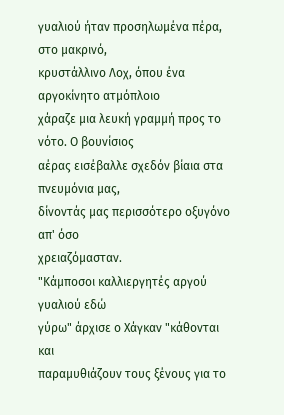γυαλιού ήταν προσηλωμένα πέρα, στο μακρινό,
κρυστάλλινο Λοχ, όπου ένα αργοκίνητο ατμόπλοιο
χάραζε μια λευκή γραμμή προς το νότο. Ο βουνίσιος
αέρας εισέβαλλε σχεδόν βίαια στα πνευμόνια μας,
δίνοντάς μας περισσότερο οξυγόνο απ' όσο
χρειαζόμασταν.
"Κάμποσοι καλλιεργητές αργού γυαλιού εδώ
γύρω" άρχισε ο Χάγκαν "κάθονται και
παραμυθιάζουν τους ξένους για το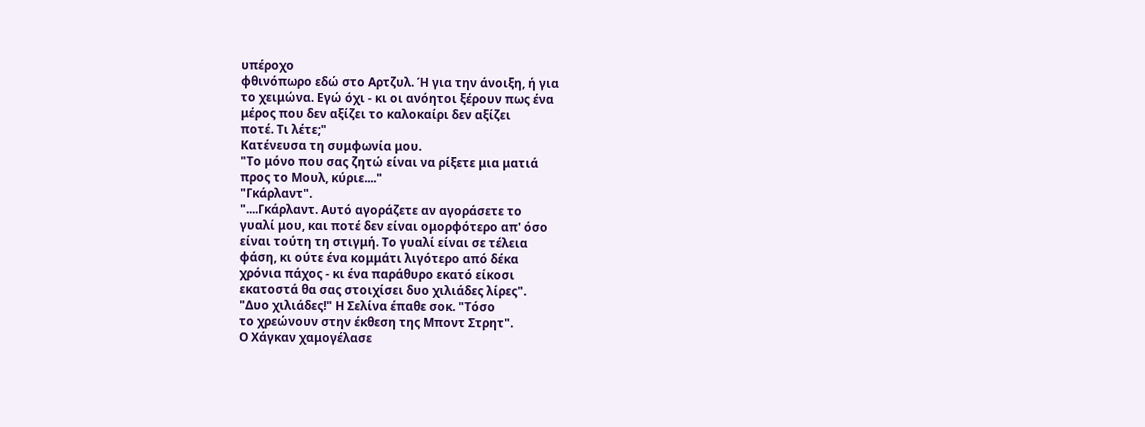υπέροχο
φθινόπωρο εδώ στο Αρτζυλ. Ή για την άνοιξη, ή για
το χειμώνα. Εγώ όχι - κι οι ανόητοι ξέρουν πως ένα
μέρος που δεν αξίζει το καλοκαίρι δεν αξίζει
ποτέ. Τι λέτε;"
Κατένευσα τη συμφωνία μου.
"Το μόνο που σας ζητώ είναι να ρίξετε μια ματιά
προς το Μουλ, κύριε...."
"Γκάρλαντ".
"....Γκάρλαντ. Αυτό αγοράζετε αν αγοράσετε το
γυαλί μου, και ποτέ δεν είναι ομορφότερο απ' όσο
είναι τούτη τη στιγμή. Το γυαλί είναι σε τέλεια
φάση, κι ούτε ένα κομμάτι λιγότερο από δέκα
χρόνια πάχος - κι ένα παράθυρο εκατό είκοσι
εκατοστά θα σας στοιχίσει δυο χιλιάδες λίρες".
"Δυο χιλιάδες!" Η Σελίνα έπαθε σοκ. "Τόσο
το χρεώνουν στην έκθεση της Μποντ Στρητ".
Ο Χάγκαν χαμογέλασε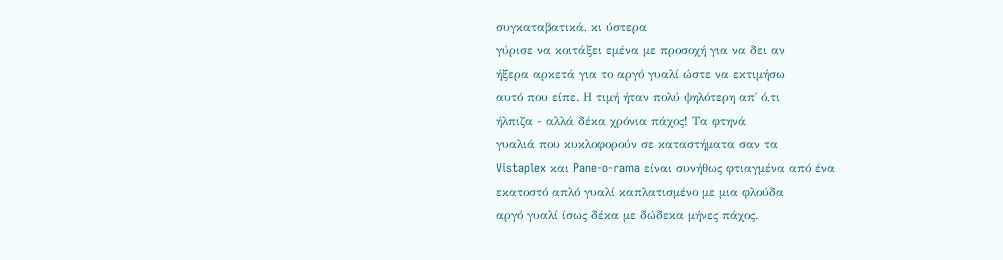συγκαταβατικά, κι ύστερα
γύρισε να κοιτάξει εμένα με προσοχή για να δει αν
ήξερα αρκετά για το αργό γυαλί ώστε να εκτιμήσω
αυτό που είπε. Η τιμή ήταν πολύ ψηλότερη απ΄ ό,τι
ήλπιζα - αλλά δέκα χρόνια πάχος! Τα φτηνά
γυαλιά που κυκλοφορούν σε καταστήματα σαν τα
Vistaplex και Pane-o-rama είναι συνήθως φτιαγμένα από ένα
εκατοστό απλό γυαλί καπλατισμένο με μια φλούδα
αργό γυαλί ίσως δέκα με δώδεκα μήνες πάχος.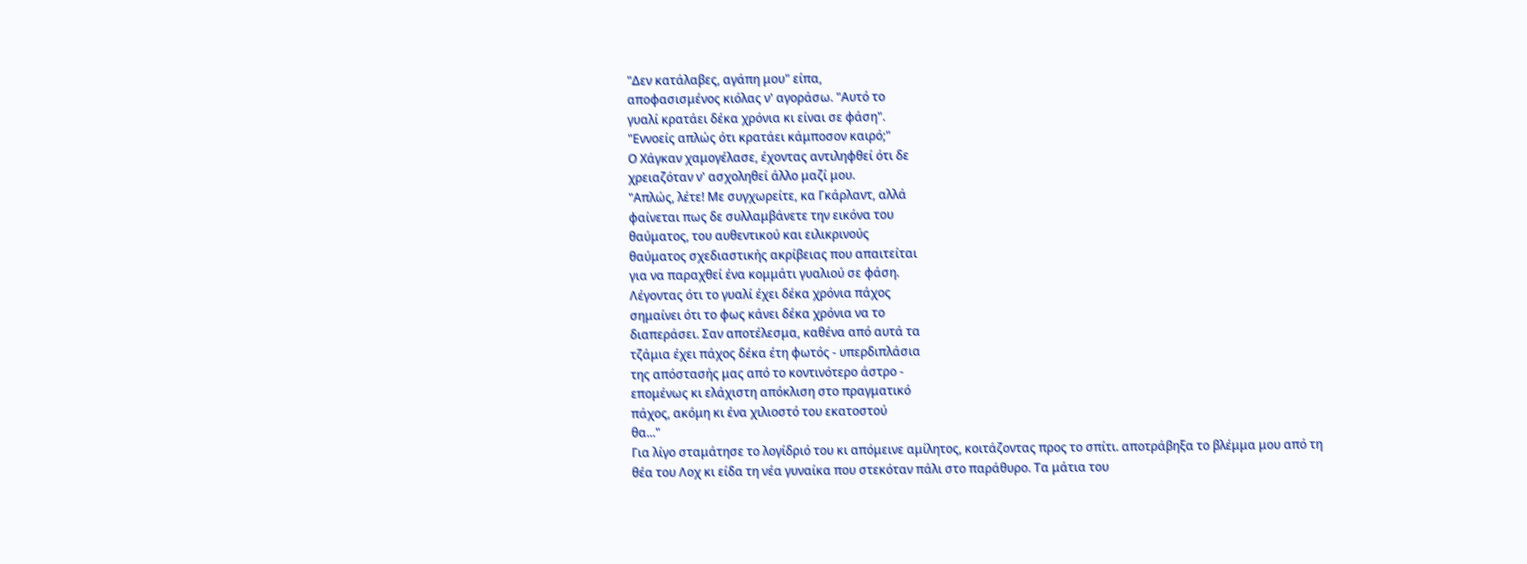"Δεν κατάλαβες, αγάπη μου" είπα,
αποφασισμένος κιόλας ν' αγοράσω. "Αυτό το
γυαλί κρατάει δέκα χρόνια κι είναι σε φάση".
"Εννοείς απλώς ότι κρατάει κάμποσον καιρό;"
Ο Χάγκαν χαμογέλασε, έχοντας αντιληφθεί ότι δε
χρειαζόταν ν' ασχοληθεί άλλο μαζί μου.
"Απλώς, λέτε! Με συγχωρείτε, κα Γκάρλαντ, αλλά
φαίνεται πως δε συλλαμβάνετε την εικόνα του
θαύματος, του αυθεντικού και ειλικρινούς
θαύματος σχεδιαστικής ακρίβειας που απαιτείται
για να παραχθεί ένα κομμάτι γυαλιού σε φάση.
Λέγοντας ότι το γυαλί έχει δέκα χρόνια πάχος
σημαίνει ότι το φως κάνει δέκα χρόνια να το
διαπεράσει. Σαν αποτέλεσμα, καθένα από αυτά τα
τζάμια έχει πάχος δέκα έτη φωτός - υπερδιπλάσια
της απόστασής μας από το κοντινότερο άστρο -
επομένως κι ελάχιστη απόκλιση στο πραγματικό
πάχος, ακόμη κι ένα χιλιοστό του εκατοστού
θα..."
Για λίγο σταμάτησε το λογίδριό του κι απόμεινε αμίλητος, κοιτάζοντας προς το σπίτι. αποτράβηξα το βλέμμα μου από τη θέα του Λοχ κι είδα τη νέα γυναίκα που στεκόταν πάλι στο παράθυρο. Τα μάτια του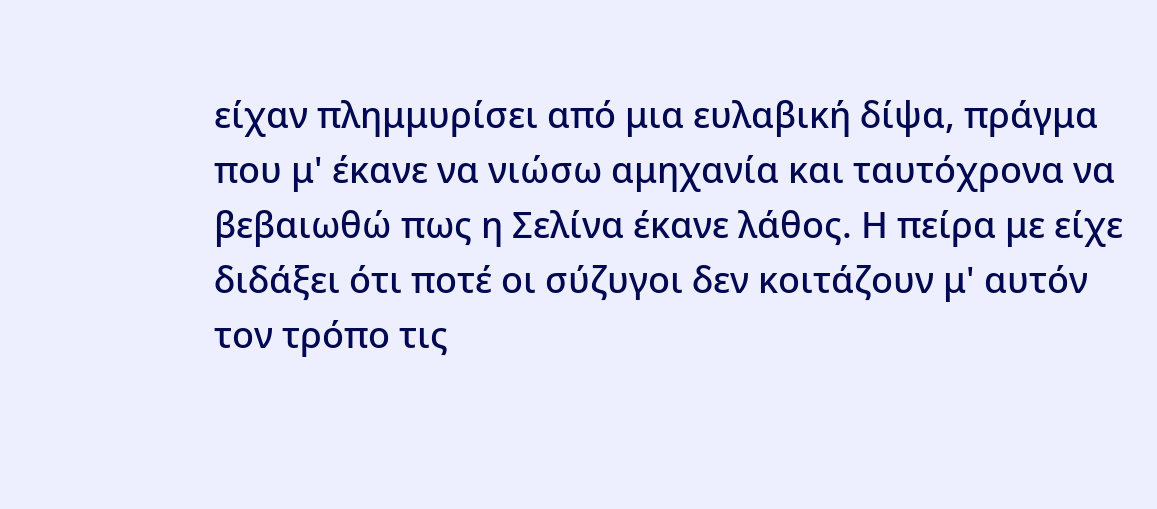είχαν πλημμυρίσει από μια ευλαβική δίψα, πράγμα που μ' έκανε να νιώσω αμηχανία και ταυτόχρονα να βεβαιωθώ πως η Σελίνα έκανε λάθος. Η πείρα με είχε διδάξει ότι ποτέ οι σύζυγοι δεν κοιτάζουν μ' αυτόν τον τρόπο τις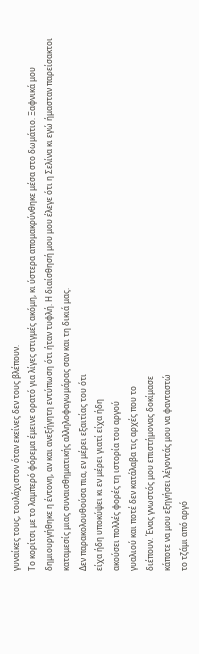γυναίκες τους, τουλάχιστον όταν εκείνες δεν τους βλέπουν.
Το κορίτσι με το λαμπερό φόρεμα έμεινε ορατό για λίγες στιγμές ακόμη, κι ύστερα απομακρύνθηκε μέσα στο δωμάτιο. Ξαφνικά μου δημιουργήθηκε η έντονη, αν και ανεξήγητη εντύπωση ότι ήταν τυφλή. Η διαίσθησή μου μου έλεγε ότι η Σελίνα κι εγώ ήμασταν παρείσακτοι καταμεσίς μιας συναισθηματικής αλληλοφαγωμάρας σαν και τη δικιά μας.
Δεν παρακολουθούσα πια, εν μέρει εξαιτίας του ότι
είχα ήδη υποκύψει κι εν μέρει γιατί είχα ήδη
ακούσει πολλές φορές τη ιστορία του αργού
γυαλιού και ποτέ δεν κατάλαβα τις αρχές που το
διέπουν. Ένας γνωστός μου επιστήμονας δοκίμασε
κάποτε να μου εξηγήσει λέγοντάς μου να φανταστώ
το τζάμι από αργό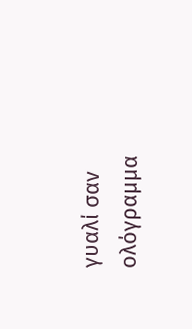γυαλί σαν ολόγραμμα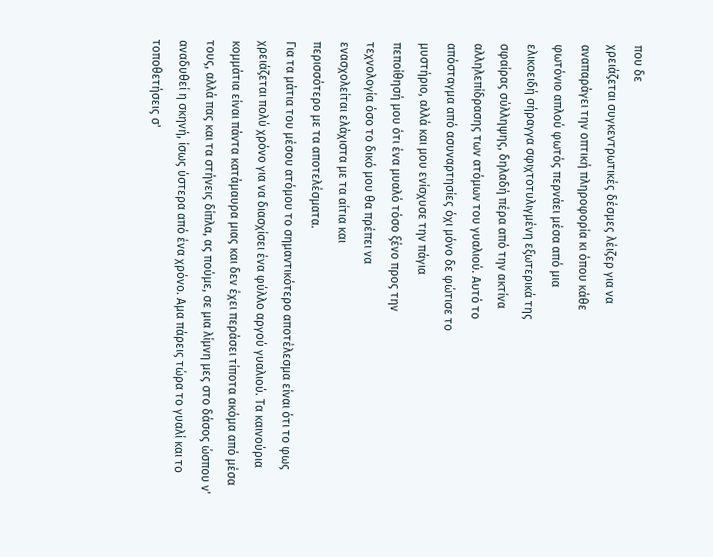που δε
χρειάζεται συγκεντρωτικές δέσμες λέιζερ για να
αναπαράγει την οπτική πληροφορία κι όπου κάθε
φωτόνιο απλού φωτός περνάει μέσα από μια
ελικοειδή σήραγγα σφιχτοτυλιγμένη εξωτερικά της
σφαίρας σύλληψης, δηλαδή πέρα από την ακτίνα
αλληλεπίδρασης των ατόμων του γυαλιού. Αυτό το
απόσταγμα από ασυναρτησίες όχι μόνο δε φώτισε το
μυστήριο, αλλά και μου ενίσχυσε την πάγια
πεποίθησή μου ότι ένα μυαλό τόσο ξένο προς την
τεχνολογία όσο το δικό μου θα πρέπει να
ενασχολείται ελάχιστα με τα αίτια και
περισσότερο με τα αποτελέσματα.
Για τα μάτια του μέσου ατόμου το σημαντικότερο αποτέλεσμα είναι ότι το φως χρειάζεται πολύ χρόνο για να διασχίσει ένα φύλλο αργού γυαλιού. Τα καινούρια κομμάτια είναι πάντα κατάμαυρα μιας και δεν έχει περάσει τίποτα ακόμα από μέσα τους, αλλά πας και τα στήνεις δίπλα, ας πούμε, σε μια λίμνη μες στο δάσος ώσπου ν' αναδυθεί η σκηνή, ίσως ύστερα από ένα χρόνο. Αμα πάρεις τώρα το γυαλί και το τοποθετήσεις σ'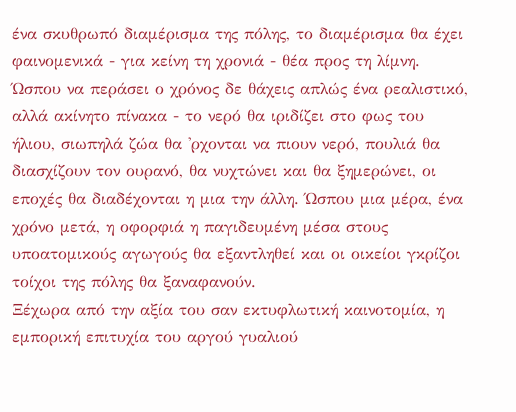ένα σκυθρωπό διαμέρισμα της πόλης, το διαμέρισμα θα έχει φαινομενικά - για κείνη τη χρονιά - θέα προς τη λίμνη. Ώσπου να περάσει ο χρόνος δε θάχεις απλώς ένα ρεαλιστικό, αλλά ακίνητο πίνακα - το νερό θα ιριδίζει στο φως του ήλιου, σιωπηλά ζώα θα 'ρχονται να πιουν νερό, πουλιά θα διασχίζουν τον ουρανό, θα νυχτώνει και θα ξημερώνει, οι εποχές θα διαδέχονται η μια την άλλη. Ώσπου μια μέρα, ένα χρόνο μετά, η οφορφιά η παγιδευμένη μέσα στους υποατομικούς αγωγούς θα εξαντληθεί και οι οικείοι γκρίζοι τοίχοι της πόλης θα ξαναφανούν.
Ξέχωρα από την αξία του σαν εκτυφλωτική καινοτομία, η εμπορική επιτυχία του αργού γυαλιού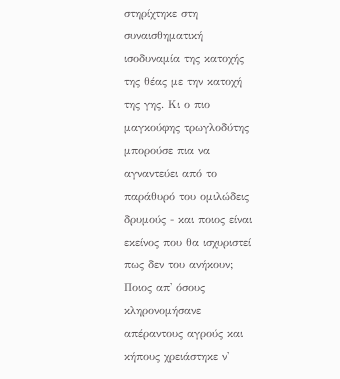στηρίχτηκε στη συναισθηματική ισοδυναμία της κατοχής της θέας με την κατοχή της γης. Κι ο πιο μαγκούφης τρωγλοδύτης μπορούσε πια να αγναντεύει από το παράθυρό του ομιλώδεις δρυμούς - και ποιος είναι εκείνος που θα ισχυριστεί πως δεν του ανήκουν; Ποιος απ' όσους κληρονομήσανε απέραντους αγρούς και κήπους χρειάστηκε ν'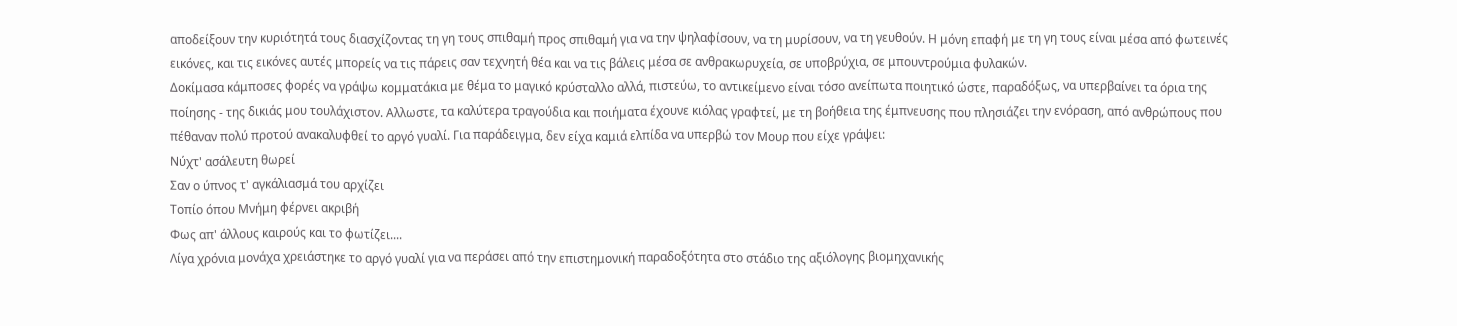αποδείξουν την κυριότητά τους διασχίζοντας τη γη τους σπιθαμή προς σπιθαμή για να την ψηλαφίσουν, να τη μυρίσουν, να τη γευθούν. Η μόνη επαφή με τη γη τους είναι μέσα από φωτεινές εικόνες, και τις εικόνες αυτές μπορείς να τις πάρεις σαν τεχνητή θέα και να τις βάλεις μέσα σε ανθρακωρυχεία, σε υποβρύχια, σε μπουντρούμια φυλακών.
Δοκίμασα κάμποσες φορές να γράψω κομματάκια με θέμα το μαγικό κρύσταλλο αλλά, πιστεύω, το αντικείμενο είναι τόσο ανείπωτα ποιητικό ώστε, παραδόξως, να υπερβαίνει τα όρια της ποίησης - της δικιάς μου τουλάχιστον. Αλλωστε, τα καλύτερα τραγούδια και ποιήματα έχουνε κιόλας γραφτεί, με τη βοήθεια της έμπνευσης που πλησιάζει την ενόραση, από ανθρώπους που πέθαναν πολύ προτού ανακαλυφθεί το αργό γυαλί. Για παράδειγμα, δεν είχα καμιά ελπίδα να υπερβώ τον Μουρ που είχε γράψει:
Νύχτ' ασάλευτη θωρεί
Σαν ο ύπνος τ' αγκάλιασμά του αρχίζει
Τοπίο όπου Μνήμη φέρνει ακριβή
Φως απ' άλλους καιρούς και το φωτίζει....
Λίγα χρόνια μονάχα χρειάστηκε το αργό γυαλί για να περάσει από την επιστημονική παραδοξότητα στο στάδιο της αξιόλογης βιομηχανικής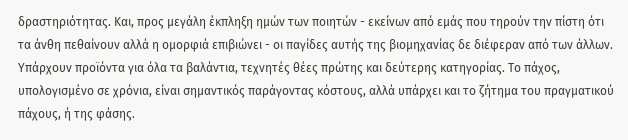δραστηριότητας. Και, προς μεγάλη έκπληξη ημών των ποιητών - εκείνων από εμάς που τηρούν την πίστη ότι τα άνθη πεθαίνουν αλλά η ομορφιά επιβιώνει - οι παγίδες αυτής της βιομηχανίας δε διέφεραν από των άλλων. Υπάρχουν προϊόντα για όλα τα βαλάντια, τεχνητές θέες πρώτης και δεύτερης κατηγορίας. Το πάχος, υπολογισμένο σε χρόνια, είναι σημαντικός παράγοντας κόστους, αλλά υπάρχει και το ζήτημα του πραγματικού πάχους, ή της φάσης.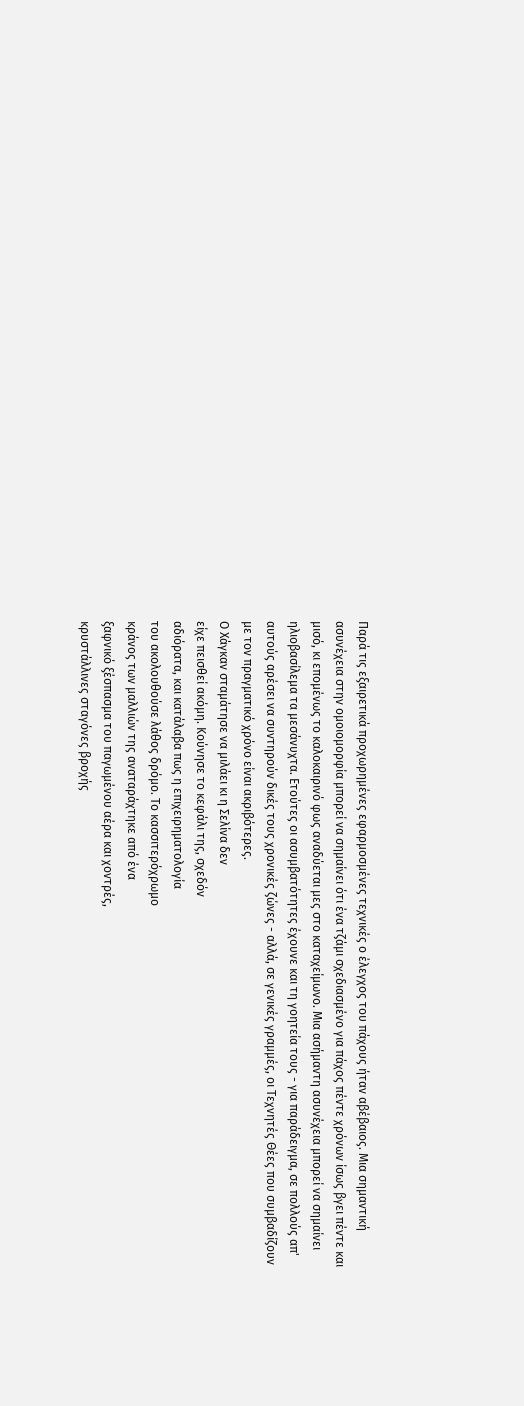Παρά τις εξαιρετικά προχωρημένες εφαρμοσμένες τεχνικές ο έλεγχος του πάχους ήταν αβέβαιος. Μια σημαντική ασυνέχεια στην ομοιομορφία μπορεί να σημαίνει ότι ένα τζάμι σχεδιασμένο για πάχος πέντε χρόνων ίσως βγει πέντε και μισό, κι επομένως το καλοκαιρινό φως αναδύεται μες στο καταχείμωνο. Μια ασήμαντη ασυνέχεια μπορεί να σημαίνει ηλιοβασίλεμα τα μεσάνυχτα. Ετούτες οι ασυμβατότητες έχουνε και τη γοητεία τους - για παράδειγμα, σε πολλούς απ' αυτούς αρέσει να συντηρούν δικές τους χρονικές ζώνες - αλλά, σε γενικές γραμμές, οι Τεχνητές Θέες που συμβαδίζουν με τον πραγματικό χρόνο είναι ακριβότερες.
Ο Χάγκαν σταμάτησε να μιλάει κι η Σελίνα δεν
είχε πεισθεί ακόμη. Κούνησε το κεφάλι της, σχεδόν
αδιόρατα, και κατάλαβα πως η επιχειρηματολογία
του ακολουθούσε λάθος δρόμο. Το κασσιτερόχρωμο
κράνος των μαλλιών της αναταράχτηκε από ένα
ξαφνικό ξέσπασμα του παγωμένου αέρα και χοντρές,
κρυστάλλινες σταγόνες βροχής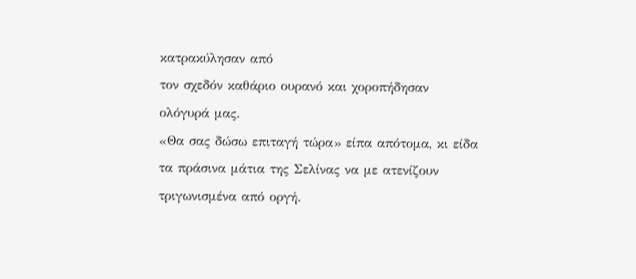κατρακύλησαν από
τον σχεδόν καθάριο ουρανό και χοροπήδησαν
ολόγυρά μας.
«Θα σας δώσω επιταγή τώρα» είπα απότομα, κι είδα
τα πράσινα μάτια της Σελίνας να με ατενίζουν
τριγωνισμένα από οργή.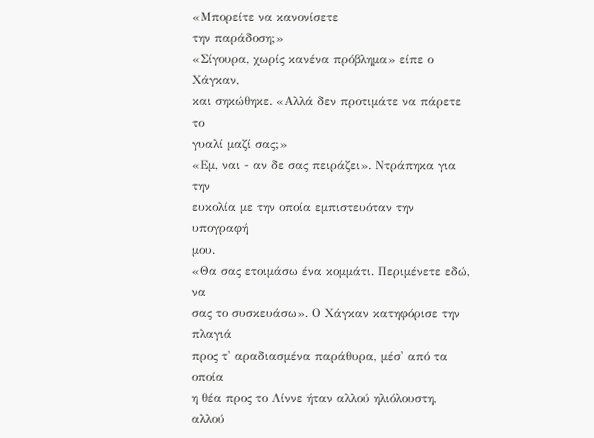«Μπορείτε να κανονίσετε
την παράδοση;»
«Σίγουρα, χωρίς κανένα πρόβλημα» είπε ο Χάγκαν,
και σηκώθηκε. «Αλλά δεν προτιμάτε να πάρετε το
γυαλί μαζί σας;»
«Εμ, ναι - αν δε σας πειράζει». Ντράπηκα για την
ευκολία με την οποία εμπιστευόταν την υπογραφή
μου.
«Θα σας ετοιμάσω ένα κομμάτι. Περιμένετε εδώ, να
σας το συσκευάσω». Ο Χάγκαν κατηφόρισε την πλαγιά
προς τ' αραδιασμένα παράθυρα, μέσ' από τα οποία
η θέα προς το Λίννε ήταν αλλού ηλιόλουστη, αλλού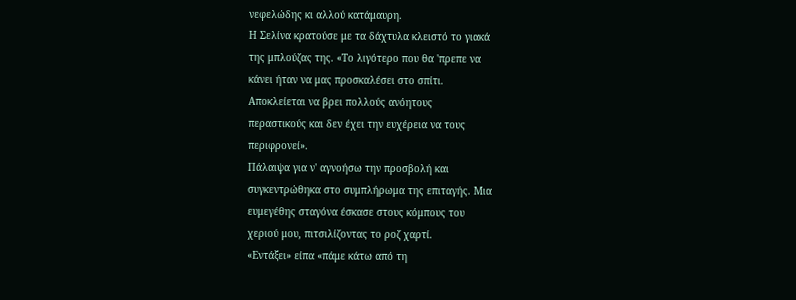νεφελώδης κι αλλού κατάμαυρη.
Η Σελίνα κρατούσε με τα δάχτυλα κλειστό το γιακά
της μπλούζας της. «Το λιγότερο που θα 'πρεπε να
κάνει ήταν να μας προσκαλέσει στο σπίτι.
Αποκλείεται να βρει πολλούς ανόητους
περαστικούς και δεν έχει την ευχέρεια να τους
περιφρονεί».
Πάλαιψα για ν' αγνοήσω την προσβολή και
συγκεντρώθηκα στο συμπλήρωμα της επιταγής. Μια
ευμεγέθης σταγόνα έσκασε στους κόμπους του
χεριού μου, πιτσιλίζοντας το ροζ χαρτί.
«Εντάξει» είπα «πάμε κάτω από τη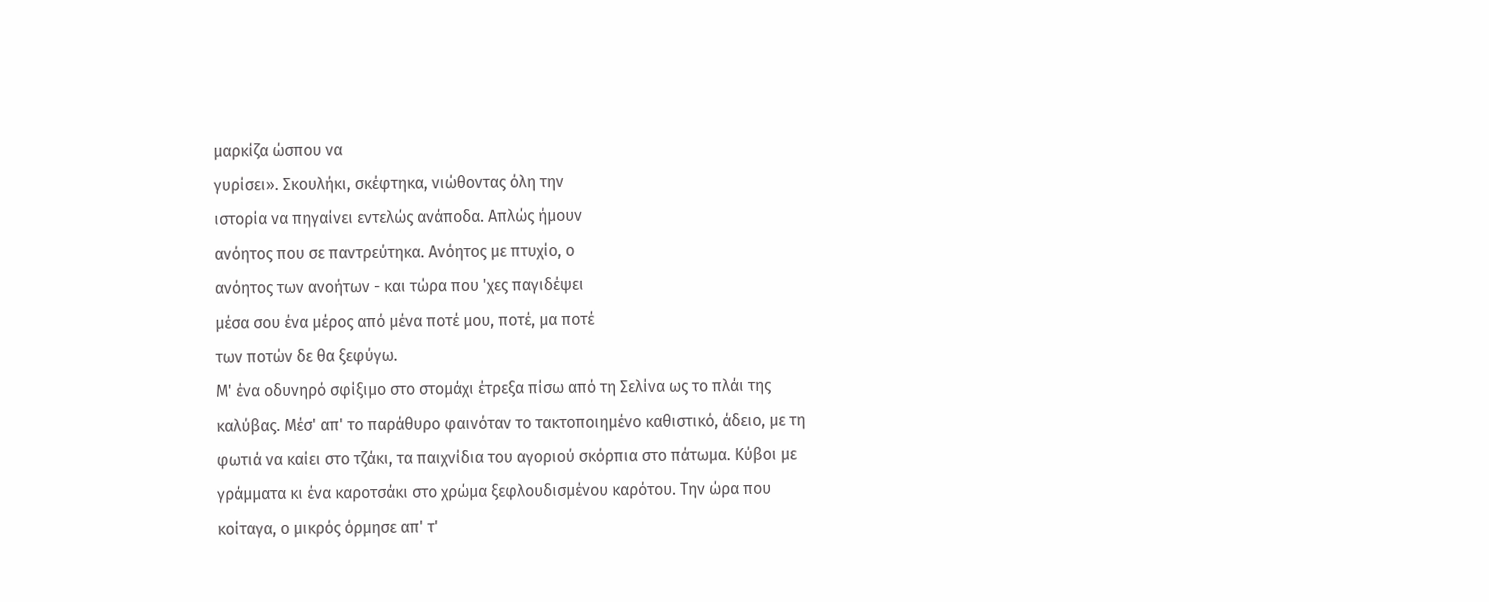μαρκίζα ώσπου να
γυρίσει». Σκουλήκι, σκέφτηκα, νιώθοντας όλη την
ιστορία να πηγαίνει εντελώς ανάποδα. Απλώς ήμουν
ανόητος που σε παντρεύτηκα. Ανόητος με πτυχίο, ο
ανόητος των ανοήτων - και τώρα που 'χες παγιδέψει
μέσα σου ένα μέρος από μένα ποτέ μου, ποτέ, μα ποτέ
των ποτών δε θα ξεφύγω.
Μ' ένα οδυνηρό σφίξιμο στο στομάχι έτρεξα πίσω από τη Σελίνα ως το πλάι της καλύβας. Μέσ' απ' το παράθυρο φαινόταν το τακτοποιημένο καθιστικό, άδειο, με τη φωτιά να καίει στο τζάκι, τα παιχνίδια του αγοριού σκόρπια στο πάτωμα. Κύβοι με γράμματα κι ένα καροτσάκι στο χρώμα ξεφλουδισμένου καρότου. Την ώρα που κοίταγα, ο μικρός όρμησε απ' τ'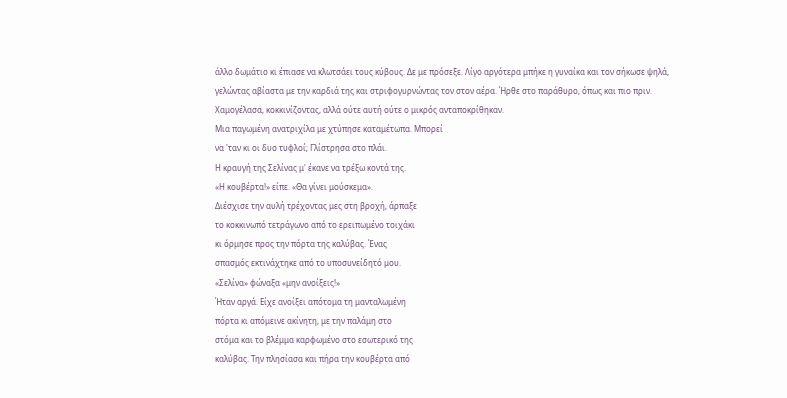άλλο δωμάτιο κι έπιασε να κλωτσάει τους κύβους. Δε με πρόσεξε. Λίγο αργότερα μπήκε η γυναίκα και τον σήκωσε ψηλά, γελώντας αβίαστα με την καρδιά της και στριφογυρνώντας τον στον αέρα. Ήρθε στο παράθυρο, όπως και πιο πριν.
Χαμογέλασα, κοκκινίζοντας, αλλά ούτε αυτή ούτε ο μικρός ανταποκρίθηκαν.
Μια παγωμένη ανατριχίλα με χτύπησε καταμέτωπα. Μπορεί
να 'ταν κι οι δυο τυφλοί; Γλίστρησα στο πλάι.
Η κραυγή της Σελίνας μ' έκανε να τρέξω κοντά της.
«Η κουβέρτα!» είπε. «Θα γίνει μούσκεμα».
Διέσχισε την αυλή τρέχοντας μες στη βροχή, άρπαξε
το κοκκινωπό τετράγωνο από το ερειπωμένο τοιχάκι
κι όρμησε προς την πόρτα της καλύβας. Ένας
σπασμός εκτινάχτηκε από το υποσυνείδητό μου.
«Σελίνα» φώναξα «μην ανοίξεις!»
Ήταν αργά. Είχε ανοίξει απότομα τη μανταλωμένη
πόρτα κι απόμεινε ακίνητη, με την παλάμη στο
στόμα και το βλέμμα καρφωμένο στο εσωτερικό της
καλύβας. Την πλησίασα και πήρα την κουβέρτα από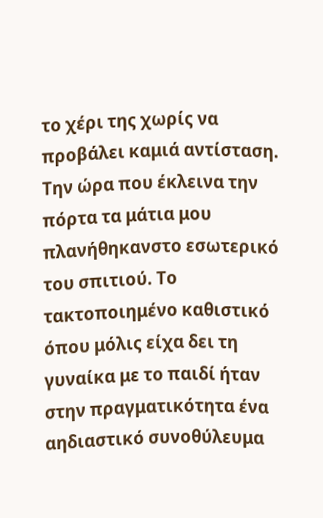το χέρι της χωρίς να προβάλει καμιά αντίσταση.
Την ώρα που έκλεινα την πόρτα τα μάτια μου
πλανήθηκανστο εσωτερικό του σπιτιού. Το
τακτοποιημένο καθιστικό όπου μόλις είχα δει τη
γυναίκα με το παιδί ήταν στην πραγματικότητα ένα
αηδιαστικό συνοθύλευμα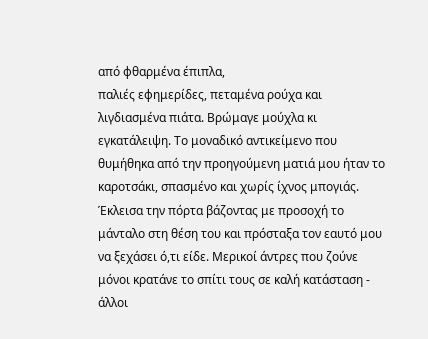από φθαρμένα έπιπλα,
παλιές εφημερίδες, πεταμένα ρούχα και
λιγδιασμένα πιάτα. Βρώμαγε μούχλα κι
εγκατάλειψη. Το μοναδικό αντικείμενο που
θυμήθηκα από την προηγούμενη ματιά μου ήταν το
καροτσάκι, σπασμένο και χωρίς ίχνος μπογιάς.
Έκλεισα την πόρτα βάζοντας με προσοχή το
μάνταλο στη θέση του και πρόσταξα τον εαυτό μου
να ξεχάσει ό,τι είδε. Μερικοί άντρες που ζούνε
μόνοι κρατάνε το σπίτι τους σε καλή κατάσταση -
άλλοι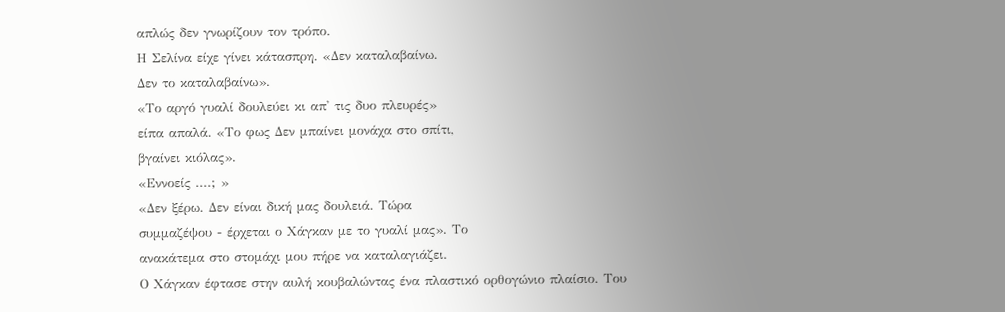απλώς δεν γνωρίζουν τον τρόπο.
Η Σελίνα είχε γίνει κάτασπρη. «Δεν καταλαβαίνω.
Δεν το καταλαβαίνω».
«Το αργό γυαλί δουλεύει κι απ' τις δυο πλευρές»
είπα απαλά. «Το φως Δεν μπαίνει μονάχα στο σπίτι,
βγαίνει κιόλας».
«Εννοείς ....; »
«Δεν ξέρω. Δεν είναι δική μας δουλειά. Τώρα
συμμαζέψου - έρχεται ο Χάγκαν με το γυαλί μας». Το
ανακάτεμα στο στομάχι μου πήρε να καταλαγιάζει.
Ο Χάγκαν έφτασε στην αυλή κουβαλώντας ένα πλαστικό ορθογώνιο πλαίσιο. Του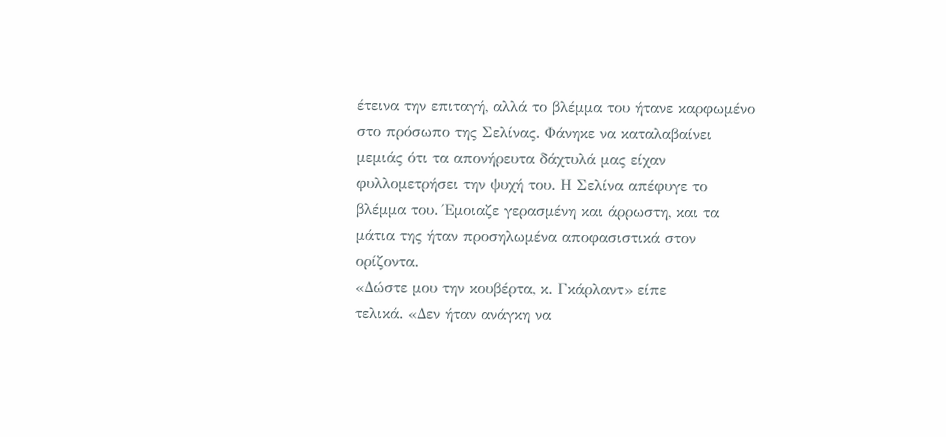έτεινα την επιταγή, αλλά το βλέμμα του ήτανε καρφωμένο στο πρόσωπο της Σελίνας. Φάνηκε να καταλαβαίνει μεμιάς ότι τα απονήρευτα δάχτυλά μας είχαν φυλλομετρήσει την ψυχή του. Η Σελίνα απέφυγε το βλέμμα του. Έμοιαζε γερασμένη και άρρωστη, και τα μάτια της ήταν προσηλωμένα αποφασιστικά στον ορίζοντα.
«Δώστε μου την κουβέρτα, κ. Γκάρλαντ» είπε
τελικά. «Δεν ήταν ανάγκη να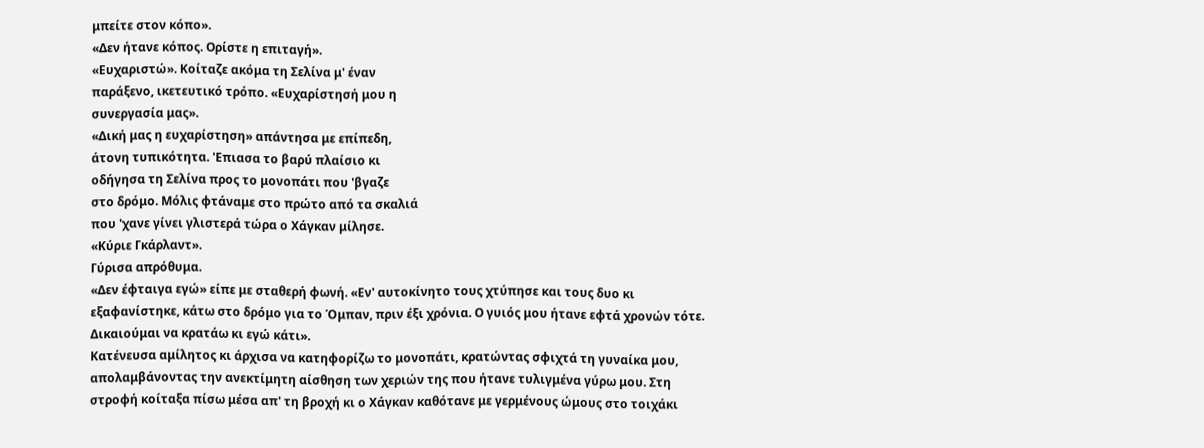μπείτε στον κόπο».
«Δεν ήτανε κόπος. Ορίστε η επιταγή».
«Ευχαριστώ». Κοίταζε ακόμα τη Σελίνα μ' έναν
παράξενο, ικετευτικό τρόπο. «Ευχαρίστησή μου η
συνεργασία μας».
«Δική μας η ευχαρίστηση» απάντησα με επίπεδη,
άτονη τυπικότητα. 'Επιασα το βαρύ πλαίσιο κι
οδήγησα τη Σελίνα προς το μονοπάτι που 'βγαζε
στο δρόμο. Μόλις φτάναμε στο πρώτο από τα σκαλιά
που 'χανε γίνει γλιστερά τώρα ο Χάγκαν μίλησε.
«Κύριε Γκάρλαντ».
Γύρισα απρόθυμα.
«Δεν έφταιγα εγώ» είπε με σταθερή φωνή. «Εν' αυτοκίνητο τους χτύπησε και τους δυο κι εξαφανίστηκε, κάτω στο δρόμο για το Όμπαν, πριν έξι χρόνια. Ο γυιός μου ήτανε εφτά χρονών τότε. Δικαιούμαι να κρατάω κι εγώ κάτι».
Κατένευσα αμίλητος κι άρχισα να κατηφορίζω το μονοπάτι, κρατώντας σφιχτά τη γυναίκα μου, απολαμβάνοντας την ανεκτίμητη αίσθηση των χεριών της που ήτανε τυλιγμένα γύρω μου. Στη στροφή κοίταξα πίσω μέσα απ' τη βροχή κι ο Χάγκαν καθότανε με γερμένους ώμους στο τοιχάκι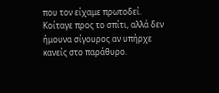που τον είχαμε πρωτοδεί.
Κοίταγε προς το σπίτι, αλλά δεν ήμουνα σίγουρος αν υπήρχε κανείς στο παράθυρο.